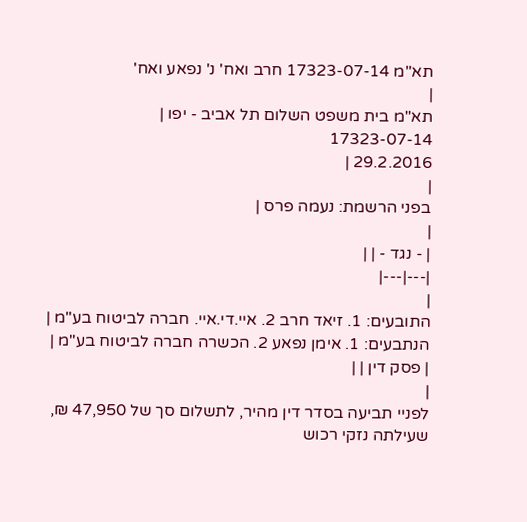תא"מ 17323-07-14 חרב ואח' נ' נפאע ואח'
|
תא"מ בית משפט השלום תל אביב - יפו |
17323-07-14
29.2.2016 |
|
בפני הרשמת: נעמה פרס |
|
| - נגד - | |
|---|---|
|
התובעים: 1. זיאד חרב 2. איי.די.איי. חברה לביטוח בע"מ |
הנתבעים: 1. אימן נפאע 2. הכשרה חברה לביטוח בע"מ |
| פסק דין | |
|
לפניי תביעה בסדר דין מהיר, לתשלום סך של 47,950 ₪, שעילתה נזקי רכוש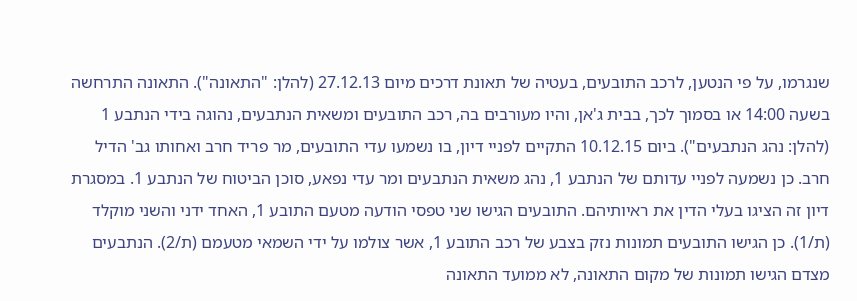שנגרמו, על פי הנטען, לרכב התובעים, בעטיה של תאונת דרכים מיום 27.12.13 (להלן: "התאונה"). התאונה התרחשה בשעה 14:00 או בסמוך לכך, בבית ג'אן, והיו מעורבים בה, רכב התובעים ומשאית הנתבעים, נהוגה בידי הנתבע 1 (להלן: נהג הנתבעים"). ביום 10.12.15 התקיים לפניי דיון, בו נשמעו עדי התובעים, מר פריד חרב ואחותו גב' הדיל חרב. כן נשמעה לפניי עדותם של הנתבע 1, נהג משאית הנתבעים ומר עדי נפאע, סוכן הביטוח של הנתבע 1. במסגרת דיון זה הציגו בעלי הדין את ראיותיהם. התובעים הגישו שני טפסי הודעה מטעם התובע 1, האחד ידני והשני מוקלד (ת/1). כן הגישו התובעים תמונות נזק בצבע של רכב התובע 1, אשר צולמו על ידי השמאי מטעמם (ת/2). הנתבעים מצדם הגישו תמונות של מקום התאונה, לא ממועד התאונה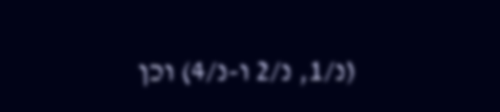(נ/1, נ/2 ו-נ/4) וכן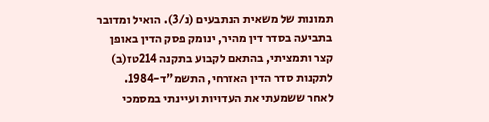תמונות של משאית הנתבעים (נ/3). הואיל ומדובר בתביעה בסדר דין מהיר, ינומק פסק הדין באופן קצר ותמציתי, בהתאם לקבוע בתקנה 214טז(ב) לתקנות סדר הדין האזרחי, התשמ"ד-1984.
לאחר ששמעתי את העדויות ועיינתי במסמכי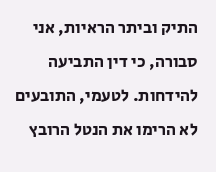התיק וביתר הראיות, אני סבורה, כי דין התביעה להידחות. לטעמי, התובעים לא הרימו את הנטל הרובץ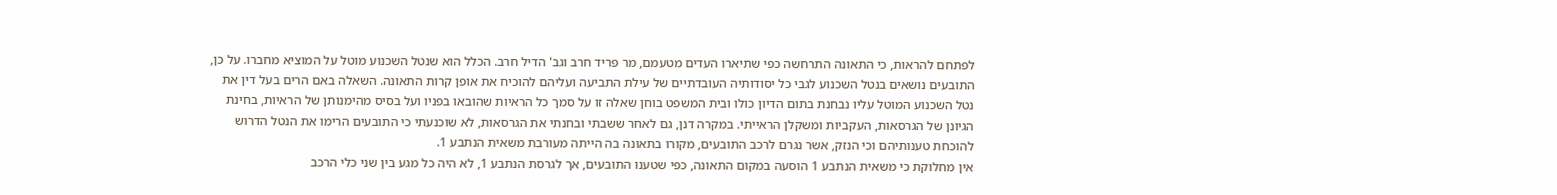לפתחם להראות, כי התאונה התרחשה כפי שתיארו העדים מטעמם, מר פריד חרב וגב' הדיל חרב. הכלל הוא שנטל השכנוע מוטל על המוציא מחברו. על כן, התובעים נושאים בנטל השכנוע לגבי כל יסודותיה העובדתיים של עילת התביעה ועליהם להוכיח את אופן קרות התאונה. השאלה באם הרים בעל דין את נטל השכנוע המוטל עליו נבחנת בתום הדיון כולו ובית המשפט בוחן שאלה זו על סמך כל הראיות שהובאו בפניו ועל בסיס מהימנותן של הראיות, בחינת הגיונן של הגרסאות, העקביות ומשקלן הראייתי. במקרה דנן, גם לאחר ששבתי ובחנתי את הגרסאות, לא שוכנעתי כי התובעים הרימו את הנטל הדרוש להוכחת טענותיהם וכי הנזק, אשר נגרם לרכב התובעים, מקורו בתאונה בה הייתה מעורבת משאית הנתבע 1.
אין מחלוקת כי משאית הנתבע 1 הוסעה במקום התאונה, כפי שטענו התובעים, אך לגרסת הנתבע 1, לא היה כל מגע בין שני כלי הרכב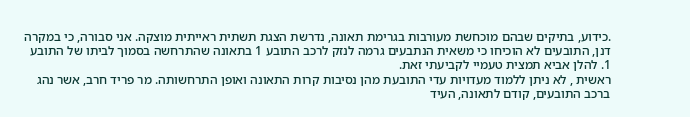.כידוע, בתיקים שבהם מוכחשת מעורבות בגרימת תאונה, נדרשת הצגת תשתית ראייתית מוצקה. אני סבורה, כי במקרה דנן, התובעים לא הוכיחו כי משאית הנתבעים גרמה לנזק לרכב התובע 1 בתאונה שהתרחשה בסמוך לביתו של התובע 1. להלן אביא תמצית טעמיי לקביעתי זאת.
ראשית , לא ניתן ללמוד מעדויות עדי התובעת מהן נסיבות קרות התאונה ואופן התרחשותה. מר פריד חרב, אשר נהג ברכב התובעים, קודם לתאונה, העיד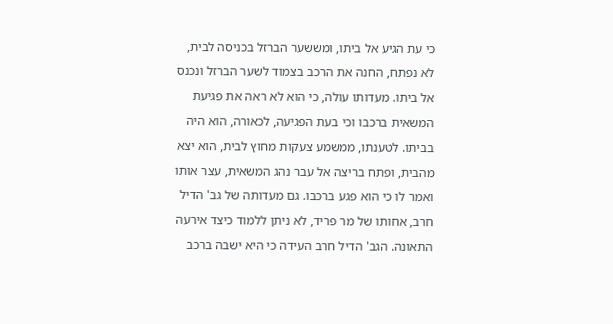כי עת הגיע אל ביתו, ומששער הברזל בכניסה לבית, לא נפתח, החנה את הרכב בצמוד לשער הברזל ונכנס אל ביתו. מעדותו עולה, כי הוא לא ראה את פגיעת המשאית ברכבו וכי בעת הפגיעה, לכאורה, הוא היה בביתו. לטענתו, ממשמע צעקות מחוץ לבית, הוא יצא מהבית, ופתח בריצה אל עבר נהג המשאית, עצר אותו ואמר לו כי הוא פגע ברכבו. גם מעדותה של גב' הדיל חרב, אחותו של מר פריד, לא ניתן ללמוד כיצד אירעה התאונה. הגב' הדיל חרב העידה כי היא ישבה ברכב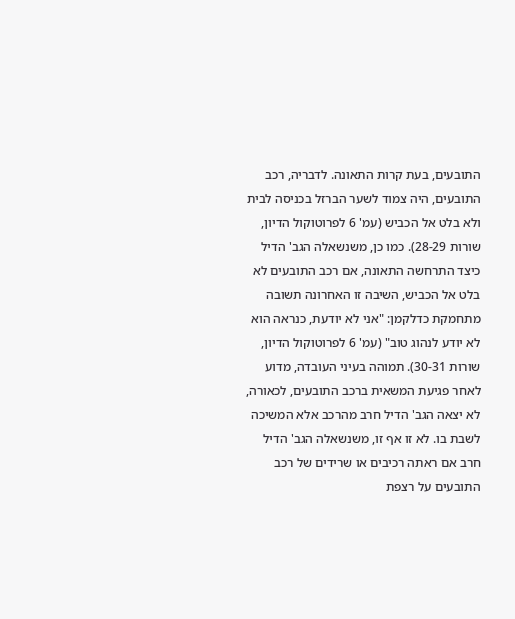התובעים, בעת קרות התאונה. לדבריה, רכב התובעים, היה צמוד לשער הברזל בכניסה לבית ולא בלט אל הכביש (עמ' 6 לפרוטוקול הדיון, שורות 28-29). כמו כן, משנשאלה הגב' הדיל כיצד התרחשה התאונה, אם רכב התובעים לא בלט אל הכביש, השיבה זו האחרונה תשובה מתחמקת כדלקמן: "אני לא יודעת, כנראה הוא לא יודע לנהוג טוב" (עמ' 6 לפרוטוקול הדיון, שורות 30-31). תמוהה בעיני העובדה, מדוע לאחר פגיעת המשאית ברכב התובעים, לכאורה, לא יצאה הגב' הדיל חרב מהרכב אלא המשיכה לשבת בו. לא זו אף זו, משנשאלה הגב' הדיל חרב אם ראתה רכיבים או שרידים של רכב התובעים על רצפת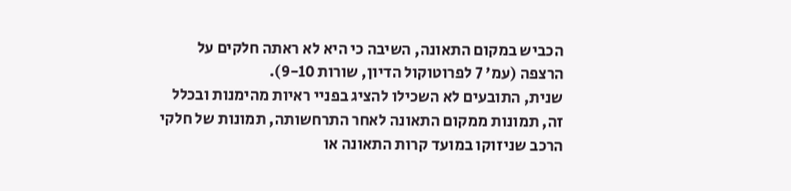הכביש במקום התאונה, השיבה כי היא לא ראתה חלקים על הרצפה (עמ' 7 לפרוטוקול הדיון, שורות 9-10).
שנית, התובעים לא השכילו להציג בפניי ראיות מהימנות ובכלל זה, תמונות ממקום התאונה לאחר התרחשותה, תמונות של חלקי הרכב שניזוקו במועד קרות התאונה או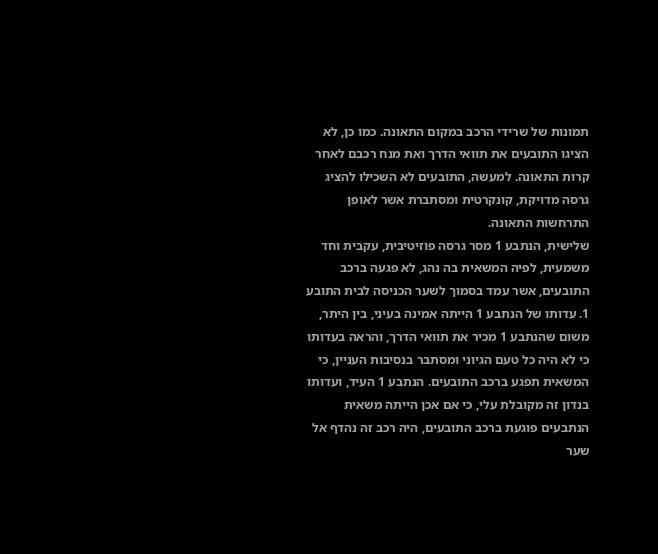תמונות של שרידי הרכב במקום התאונה. כמו כן, לא הציגו התובעים את תוואי הדרך ואת מנח רכבם לאחר קרות התאונה. למעשה, התובעים לא השכילו להציג גרסה מדויקת, קונקרטית ומסתברת אשר לאופן התרחשות התאונה.
שלישית, הנתבע 1 מסר גרסה פוזיטיבית, עקבית וחד משמעית, לפיה המשאית בה נהג, לא פגעה ברכב התובעים, אשר עמד בסמוך לשער הכניסה לבית התובע 1. עדותו של הנתבע 1 הייתה אמינה בעיני, בין היתר, משום שהנתבע 1 מכיר את תוואי הדרך, והראה בעדותו כי לא היה כל טעם הגיוני ומסתבר בנסיבות העניין, כי המשאית תפגע ברכב התובעים. הנתבע 1 העיד, ועדותו בנדון זה מקובלת עלי, כי אם אכן הייתה משאית הנתבעים פוגעת ברכב התובעים, היה רכב זה נהדף אל שער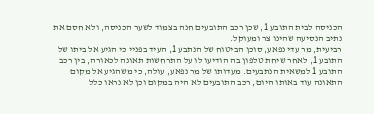הכניסה לבית התובע 1, שכן רכב התובעים חנה בצמוד לשער הכניסה, ולא חסם את נתיב הנסיעה שהינו צר ומעוקל.
רביעית, מר עדי נפאע, סוכן הביטוח של הנתבע 1, העיד בפניי כי הגיע אל ביתו של התובע 1, לאחר שיחת טלפון בה הודיעו לו על התרחשות תאונה לכאורה, בין רכב התובע 1 למשאית הנתבעים. מעדותו של מר נפאע, עולה, כי משהגיע אל מקום התאונה עוד באותו היום, רכב התובעים לא היה במקום וכן לא נראו כלל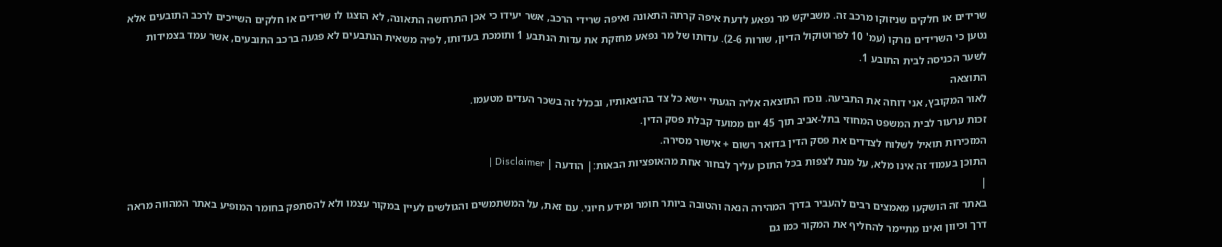שרידים או חלקים שניזוקו מרכב זה. משביקש מר נפאע לדעת איפה קרתה התאונה ואיפה שרידי הרכב, אשר יעידו כי אכן התרחשה התאונה, לא הוצגו לו שרידים או חלקים השייכים לרכב התובעים אלא נטען כי השרידים נזרקו (עמ' 10 לפרוטוקול הדיון, שורות 2-6). עדותו של מר נפאע מחזקת את עדות הנתבע 1 ותומכת בעדותו, לפיה משאית הנתבעים לא פגעה ברכב התובעים, אשר עמד בצמידות לשער הכניסה לבית התובע 1.
התוצאה
לאור המקובץ, אני דוחה את התביעה. נוכח התוצאה אליה הגעתי יישא כל צד בהוצאותיו, ובכלל זה בשכר העדים מטעמו.
זכות ערעור לבית המשפט המחוזי בתל-אביב תוך 45 יום ממועד קבלת פסק הדין.
המזכירות תואיל לשלוח לצדדים את פסק הדין בדואר רשום + אישור מסירה.
התוכן בעמוד זה אינו מלא, על מנת לצפות בכל התוכן עליך לבחור אחת מהאופציות הבאות:| הודעה | Disclaimer |
|
באתר זה הושקעו מאמצים רבים להעביר בדרך המהירה הנאה והטובה ביותר חומר ומידע חיוני. עם זאת, על המשתמשים והגולשים לעיין במקור עצמו ולא להסתפק בחומר המופיע באתר המהווה מראה דרך וכיוון ואינו מתיימר להחליף את המקור כמו גם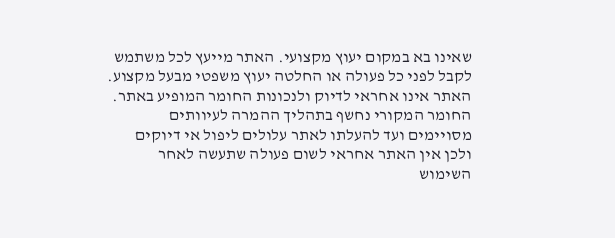שאינו בא במקום יעוץ מקצועי. האתר מייעץ לכל משתמש לקבל לפני כל פעולה או החלטה יעוץ משפטי מבעל מקצוע. האתר אינו אחראי לדיוק ולנכונות החומר המופיע באתר. החומר המקורי נחשף בתהליך ההמרה לעיוותים מסויימים ועד להעלתו לאתר עלולים ליפול אי דיוקים ולכן אין האתר אחראי לשום פעולה שתעשה לאחר השימוש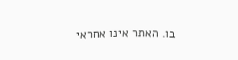בו. האתר אינו אחראי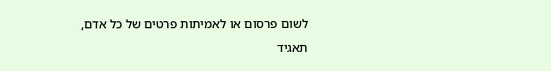לשום פרסום או לאמיתות פרטים של כל אדם, תאגיד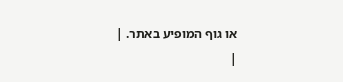או גוף המופיע באתר. |
|